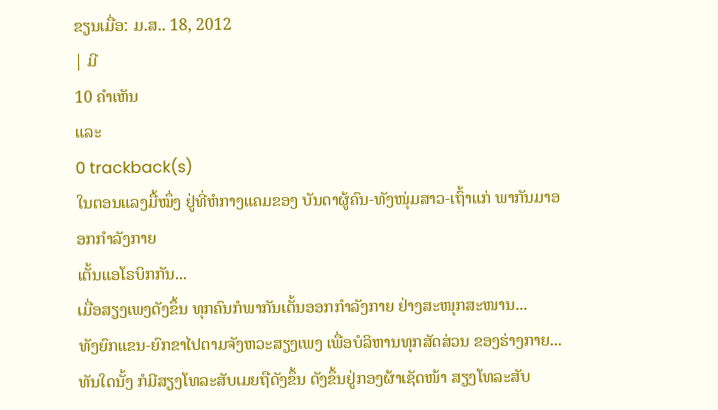ຂຽນເມື່ອ: ມ.ສ.. 18, 2012
| ມີ
10 ຄຳເຫັນ
ແລະ
0 trackback(s)
ໃນຕອນແລງມື້ໝຶ່ງ ຢູ່ທີ່ຫໍກາງແຄມຂອງ ບັນດາຜູ້ຄົນ-ທັງໜຸ່ມສາວ-ເຖົ້າແກ່ ພາກັນມາອອກກຳລັງກາຍ
ເຕັ້ນແອໂຣບິກກັນ...
ເມື່ອສຽງເພງດັງຂຶ້ນ ທຸກຄົນກໍພາກັນເຕັ້ນອອກກຳລັງກາຍ ຢ່າງສະໜຸກສະໜານ...
ທັງຍົກແຂນ-ຍົກຂາໄປຕາມຈັງຫວະສຽງເພງ ເພື່ອບໍລິຫານທຸກສັດສ່ວນ ຂອງຮ່າງກາຍ...
ທັນໃດນັ້ງ ກໍມີສຽງໂທລະສັບເມຍຖືດັງຂຶ້ນ ດັງຂຶ້ນຢູ່ກອງຜ້າເຊັດໜ້າ ສຽງໂທລະສັບ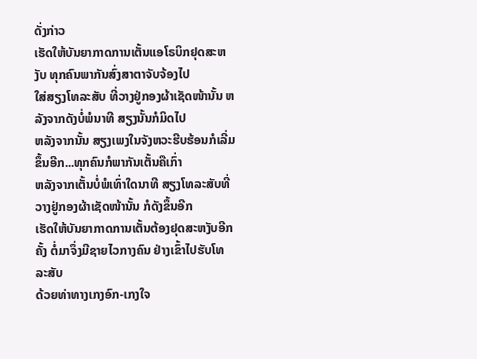ດັ່ງກ່າວ
ເຮັດໃຫ້ບັນຍາກາດການເຕັ້ນແອໂຣບິກຢຸດສະຫງັບ ທຸກຄົນພາກັນສົ່ງສາຕາຈັບຈ້ອງໄປ
ໃສ່ສຽງໂທລະສັບ ທີ່ວາງຢູ່ກອງຜ້າເຊັດໜ້ານັ້ນ ຫລັງຈາກດັງບໍ່ພໍນາທີ ສຽງນັ້ນກໍມິດໄປ
ຫລັງຈາກນັ້ນ ສຽງເພງໃນຈັງຫວະຮີບຮ້ອນກໍເລີ່ມຂຶ້ນອີກ...ທຸກຄົນກໍພາກັນເຕັ້ນຄືເກົ່າ
ຫລັງຈາກເຕັ້ນບໍ່ພໍເທົ່າໃດນາທີ ສຽງໂທລະສັບທີ່ວາງຢູ່ກອງຜ້າເຊັດໜ້ານັ້ນ ກໍດັງຂຶ້ນອີກ
ເຮັດໃຫ້ບັນຍາກາດການເຕັ້ນຕ້ອງຢຸດສະຫງັບອີກຄັ້ງ ຕໍ່ມາຈຶ່ງມີຊາຍໄວກາງຄົນ ຢ່າງເຂົ້າໄປຮັບໂທລະສັບ
ດ້ວຍທ່າທາງເກງອົກ-ເກງໃຈ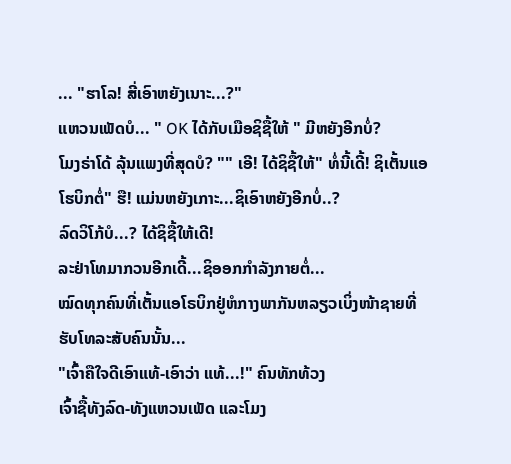... "ຮາໂລ! ສີ່ເອົາຫຍັງເນາະ...?"
ແຫວນເພັດບໍ... " OK ໄດ້ກັບເມືອຊິຊື້ໃຫ້ " ມີຫຍັງອີກບໍ່?
ໂມງຣ່າໂດ້ ລຸ້ນແພງທີ່ສຸດບໍ? "" ເອີ! ໄດ້ຊິຊື້ໃຫ້" ທໍ່ນີ້ເດີ້! ຊິເຕັ້ນແອໂຮບິກຕໍ່" ຮື! ແມ່ນຫຍັງເກາະ...ຊິເອົາຫຍັງອີກບໍ່..?
ລົດວິໂກ້ບໍ...? ໄດ້ຊິຊື້ໃຫ້ເດີ!
ລະຢ່າໂທມາກວນອີກເດີ້...ຊິອອກກຳລັງກາຍຕໍ່...
ໝົດທຸກຄົນທີ່ເຕັ້ນແອໂຣບິກຢູ່ຫໍກາງພາກັນຫລຽວເບິ່ງໜ້າຊາຍທີ່ຮັບໂທລະສັບຄົນນັ້ນ...
"ເຈົ້າຄືໃຈດີເອົາແທ້-ເອົາວ່າ ແທ້...!" ຄົນທັກທ້ວງ
ເຈົ້າຊື້ທັງລົດ-ທັງແຫວນເພັດ ແລະໂມງ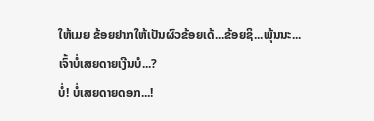ໃຫ້ເມຍ ຂ້ອຍຢາກໃຫ້ເປັນຜົວຂ້ອຍເດ້...ຂ້ອຍຊິ...ພຸ້ນນະ...
ເຈົ້າບໍ່ເສຍດາຍເງີນບໍ...?
ບໍ່! ບໍ່ເສຍດາຍດອກ...!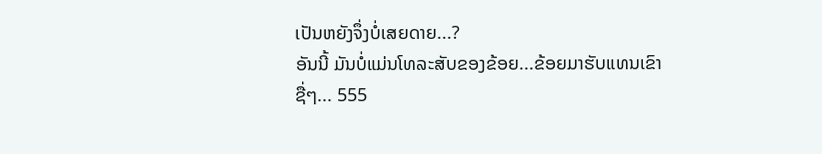ເປັນຫຍັງຈຶ່ງບໍ່ເສຍດາຍ...?
ອັນນີ້ ມັນບໍ່ແມ່ນໂທລະສັບຂອງຂ້ອຍ...ຂ້ອຍມາຮັບແທນເຂົາຊື່ໆ... 555